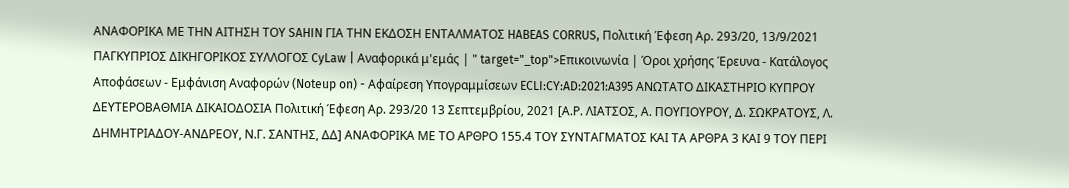ΑΝΑΦΟΡΙΚΑ ΜΕ ΤΗΝ ΑΙΤΗΣΗ ΤΟΥ SAHIN ΓΙΑ ΤΗΝ ΕΚΔΟΣΗ ΕΝΤΑΛΜΑΤΟΣ HABEAS CORRUS, Πολιτική Έφεση Αρ. 293/20, 13/9/2021 ΠΑΓΚΥΠΡΙΟΣ ΔΙΚΗΓΟΡΙΚΟΣ ΣΥΛΛΟΓΟΣ CyLaw | Αναφορικά μ'εμάς | " target="_top">Επικοινωνία | Όροι χρήσης Έρευνα - Κατάλογος Αποφάσεων - Εμφάνιση Αναφορών (Noteup on) - Αφαίρεση Υπογραμμίσεων ECLI:CY:AD:2021:A395 ΑΝΩΤΑΤΟ ΔΙΚΑΣΤΗΡΙΟ ΚΥΠΡΟΥ ΔΕΥΤΕΡΟΒΑΘΜΙΑ ΔΙΚΑΙΟΔΟΣΙΑ Πολιτική Έφεση Αρ. 293/20 13 Σεπτεμβρίου, 2021 [Α.Ρ. ΛΙΑΤΣΟΣ, Α. ΠΟΥΓΙΟΥΡΟΥ, Δ. ΣΩΚΡΑΤΟΥΣ, Λ. ΔΗΜΗΤΡΙΑΔΟΥ-ΑΝΔΡΕΟΥ, Ν.Γ. ΣΑΝΤΗΣ, ΔΔ] ΑΝΑΦΟΡΙΚΑ ΜΕ ΤΟ ΑΡΘΡΟ 155.4 ΤΟΥ ΣΥΝΤΑΓΜΑΤΟΣ ΚΑΙ ΤΑ ΑΡΘΡΑ 3 ΚΑΙ 9 ΤΟΥ ΠΕΡΙ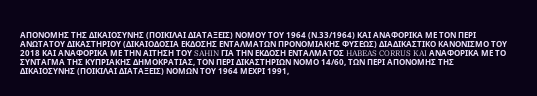ΑΠΟΝΟΜΗΣ ΤΗΣ ΔΙΚΑΙΟΣΥΝΗΣ (ΠΟΙΚΙΛΑΙ ΔΙΑΤΑΞΕΙΣ) ΝΟΜΟΥ ΤΟΥ 1964 (Ν.33/1964) ΚΑΙ ΑΝΑΦΟΡΙΚΑ ΜΕ ΤΟΝ ΠΕΡΙ ΑΝΩΤΑΤΟΥ ΔΙΚΑΣΤΗΡΙΟΥ (ΔΙΚΑΙΟΔΟΣΙΑ ΕΚΔΟΣΗΣ ΕΝΤΑΛΜΑΤΩΝ ΠΡΟΝΟΜΙΑΚΗΣ ΦΥΣΕΩΣ) ΔΙΑΔΙΚΑΣΤΙΚΟ ΚΑΝΟΝΙΣΜΟ ΤΟΥ 2018 ΚΑΙ ΑΝΑΦΟΡΙΚΑ ΜΕ ΤΗΝ ΑΙΤΗΣΗ ΤΟΥ SAHIN ΓΙΑ ΤΗΝ ΕΚΔΟΣΗ ΕΝΤΑΛΜΑΤΟΣ HABEAS CORRUS KAI ΑΝΑΦΟΡΙΚΑ ΜΕ ΤΟ ΣΥΝΤΑΓΜΑ ΤΗΣ ΚΥΠΡΙΑΚΗΣ ΔΗΜΟΚΡΑΤΙΑΣ, ΤΟΝ ΠΕΡΙ ΔΙΚΑΣΤΗΡΙΩΝ ΝΟΜΟ 14/60, ΤΩΝ ΠΕΡΙ ΑΠΟΝΟΜΗΣ ΤΗΣ ΔΙΚΑΙΟΣΥΝΗΣ (ΠΟΙΚΙΛΑΙ ΔΙΑΤΑΞΕΙΣ) ΝΟΜΩΝ ΤΟΥ 1964 ΜΕΧΡΙ 1991,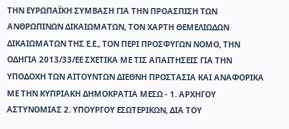ΤΗΝ ΕΥΡΩΠΑΪΚΗ ΣΥΜΒΑΣΗ ΓΙΑ ΤΗΝ ΠΡΟΑΣΠΙΣΗ ΤΩΝ ΑΝΘΡΩΠΙΝΩΝ ΔΙΚΑΙΩΜΑΤΩΝ, ΤΟΝ ΧΑΡΤΗ ΘΕΜΕΛΙΩΔΩΝ ΔΙΚΑΙΩΜΑΤΩΝ ΤΗΣ Ε.Ε., ΤΟΝ ΠΕΡΙ ΠΡΟΣΦΥΓΩΝ ΝΟΜΟ, ΤΗΝ ΟΔΗΓΙΑ 2013/33/ΕΕ ΣΧΕΤΙΚΑ ΜΕ ΤΙΣ ΑΠΑΙΤΗΣΕΙΣ ΓΙΑ ΤΗΝ ΥΠΟΔΟΧΗ ΤΩΝ ΑΙΤΟΥΝΤΩΝ ΔΙΕΘΝΗ ΠΡΟΣΤΑΣΙΑ ΚΑΙ ΑΝΑΦΟΡΙΚΑ ΜΕ ΤΗΝ ΚΥΠΡΙΑΚΗ ΔΗΜΟΚΡΑΤΙΑ ΜΕΣΩ - 1. ΑΡΧΗΓΟΥ ΑΣΤΥΝΟΜΙΑΣ 2. ΥΠΟΥΡΓΟΥ ΕΣΩΤΕΡΙΚΩΝ, ΔΙΑ ΤΟΥ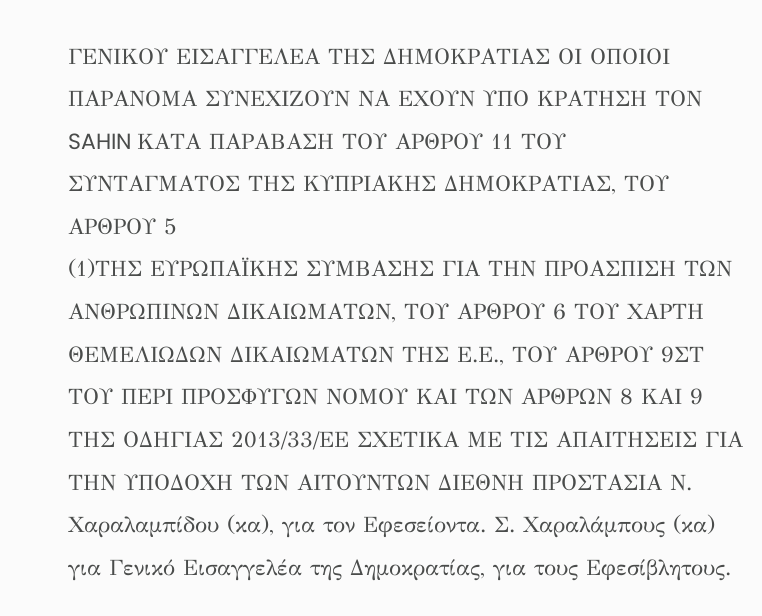ΓΕΝΙΚΟΥ ΕΙΣΑΓΓΕΛΕΑ ΤΗΣ ΔΗΜΟΚΡΑΤΙΑΣ ΟΙ ΟΠΟΙΟΙ ΠΑΡΑΝOΜΑ ΣΥΝΕΧΙΖΟΥΝ ΝΑ ΕΧΟΥΝ ΥΠΟ ΚΡΑΤΗΣΗ ΤΟΝ SAHIN ΚΑΤΑ ΠΑΡΑΒΑΣΗ ΤΟΥ ΑΡΘΡΟΥ 11 ΤΟΥ ΣΥΝΤΑΓΜΑΤΟΣ ΤΗΣ ΚΥΠΡΙΑΚΗΣ ΔΗΜΟΚΡΑΤΙΑΣ, ΤΟΥ ΑΡΘΡΟΥ 5
(1)ΤΗΣ ΕΥΡΩΠΑΪΚΗΣ ΣΥΜΒΑΣΗΣ ΓΙΑ ΤΗΝ ΠΡΟΑΣΠΙΣΗ ΤΩΝ ΑΝΘΡΩΠΙΝΩΝ ΔΙΚΑΙΩΜΑΤΩΝ, ΤΟΥ ΑΡΘΡΟΥ 6 ΤΟΥ ΧΑΡΤΗ ΘΕΜΕΛΙΩΔΩΝ ΔΙΚΑΙΩΜΑΤΩΝ ΤΗΣ Ε.Ε., ΤΟΥ ΑΡΘΡΟΥ 9ΣΤ ΤΟΥ ΠΕΡΙ ΠΡΟΣΦΥΓΩΝ ΝΟΜΟΥ ΚΑΙ ΤΩΝ ΑΡΘΡΩΝ 8 ΚΑΙ 9 ΤΗΣ ΟΔΗΓΙΑΣ 2013/33/ΕΕ ΣΧΕΤΙΚΑ ΜΕ ΤΙΣ ΑΠΑΙΤΗΣΕΙΣ ΓΙΑ ΤΗΝ ΥΠΟΔΟΧΗ ΤΩΝ ΑΙΤΟΥΝΤΩΝ ΔΙΕΘΝΗ ΠΡΟΣΤΑΣΙΑ Ν. Χαραλαμπίδου (κα), για τον Εφεσείοντα. Σ. Χαραλάμπους (κα) για Γενικό Εισαγγελέα της Δημοκρατίας, για τους Εφεσίβλητους.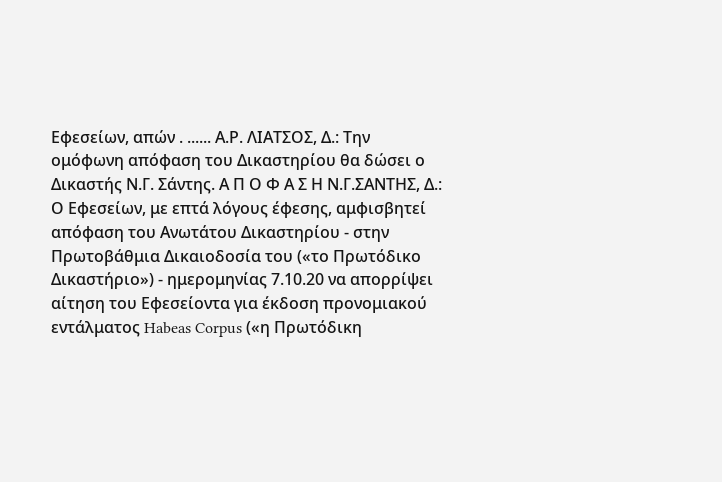Εφεσείων, απών . ...... Α.Ρ. ΛΙΑΤΣΟΣ, Δ.: Την ομόφωνη απόφαση του Δικαστηρίου θα δώσει ο Δικαστής Ν.Γ. Σάντης. Α Π Ο Φ Α Σ Η Ν.Γ.ΣΑΝΤΗΣ, Δ.: Ο Εφεσείων, με επτά λόγους έφεσης, αμφισβητεί απόφαση του Ανωτάτου Δικαστηρίου - στην Πρωτοβάθμια Δικαιοδοσία του («το Πρωτόδικο Δικαστήριο») - ημερομηνίας 7.10.20 να απορρίψει αίτηση του Εφεσείοντα για έκδοση προνομιακού εντάλματος Habeas Corpus («η Πρωτόδικη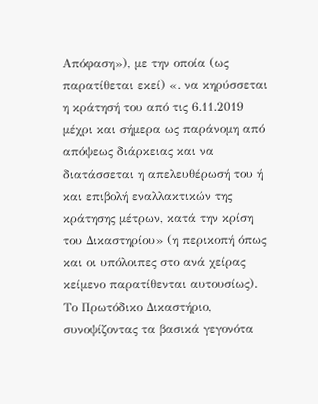Απόφαση»), με την οποία (ως παρατίθεται εκεί) «. να κηρύσσεται η κράτησή του από τις 6.11.2019 μέχρι και σήμερα ως παράνομη από απόψεως διάρκειας και να διατάσσεται η απελευθέρωσή του ή και επιβολή εναλλακτικών της κράτησης μέτρων, κατά την κρίση του Δικαστηρίου» (η περικοπή όπως και οι υπόλοιπες στο ανά χείρας κείμενο παρατίθενται αυτουσίως). Το Πρωτόδικο Δικαστήριο, συνοψίζοντας τα βασικά γεγονότα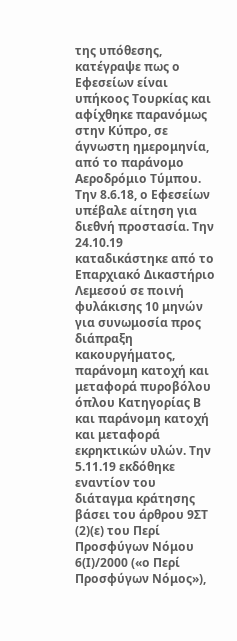της υπόθεσης, κατέγραψε πως ο Εφεσείων είναι υπήκοος Τουρκίας και αφίχθηκε παρανόμως στην Κύπρο, σε άγνωστη ημερομηνία, από το παράνομο Αεροδρόμιο Τύμπου. Την 8.6.18, ο Εφεσείων υπέβαλε αίτηση για διεθνή προστασία. Την 24.10.19 καταδικάστηκε από το Επαρχιακό Δικαστήριο Λεμεσού σε ποινή φυλάκισης 10 μηνών για συνωμοσία προς διάπραξη κακουργήματος, παράνομη κατοχή και μεταφορά πυροβόλου όπλου Κατηγορίας Β και παράνομη κατοχή και μεταφορά εκρηκτικών υλών. Την 5.11.19 εκδόθηκε εναντίον του διάταγμα κράτησης βάσει του άρθρου 9ΣΤ
(2)(ε) του Περί Προσφύγων Νόμου 6(Ι)/2000 («ο Περί Προσφύγων Νόμος»),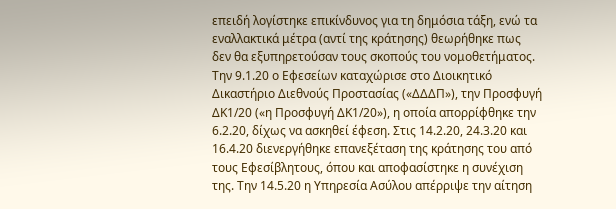επειδή λογίστηκε επικίνδυνος για τη δημόσια τάξη, ενώ τα εναλλακτικά μέτρα (αντί της κράτησης) θεωρήθηκε πως δεν θα εξυπηρετούσαν τους σκοπούς του νομοθετήματος. Την 9.1.20 ο Εφεσείων καταχώρισε στο Διοικητικό Δικαστήριο Διεθνούς Προστασίας («ΔΔΔΠ»), την Προσφυγή ΔΚ1/20 («η Προσφυγή ΔΚ1/20»), η οποία απορρίφθηκε την 6.2.20, δίχως να ασκηθεί έφεση. Στις 14.2.20, 24.3.20 και 16.4.20 διενεργήθηκε επανεξέταση της κράτησης του από τους Εφεσίβλητους, όπου και αποφασίστηκε η συνέχιση της. Την 14.5.20 η Υπηρεσία Ασύλου απέρριψε την αίτηση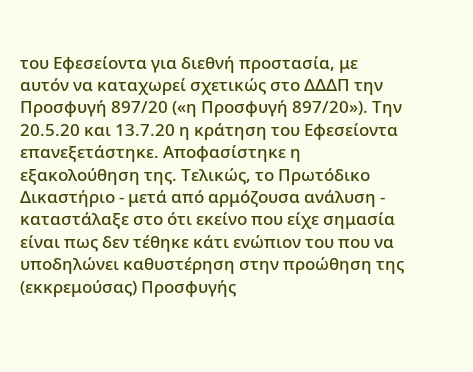του Εφεσείοντα για διεθνή προστασία, με αυτόν να καταχωρεί σχετικώς στο ΔΔΔΠ την Προσφυγή 897/20 («η Προσφυγή 897/20»). Την 20.5.20 και 13.7.20 η κράτηση του Εφεσείοντα επανεξετάστηκε. Αποφασίστηκε η εξακολούθηση της. Τελικώς, το Πρωτόδικο Δικαστήριο - μετά από αρμόζουσα ανάλυση - καταστάλαξε στο ότι εκείνο που είχε σημασία είναι πως δεν τέθηκε κάτι ενώπιον του που να υποδηλώνει καθυστέρηση στην προώθηση της (εκκρεμούσας) Προσφυγής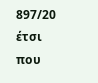897/20 έτσι που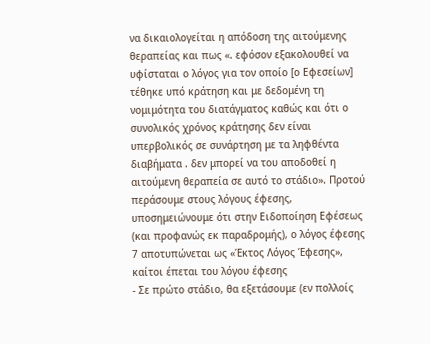να δικαιολογείται η απόδοση της αιτούμενης θεραπείας και πως «. εφόσον εξακολουθεί να υφίσταται ο λόγος για τον οποίο [ο Εφεσείων] τέθηκε υπό κράτηση και με δεδομένη τη νομιμότητα του διατάγματος καθώς και ότι ο συνολικός χρόνος κράτησης δεν είναι υπερβολικός σε συνάρτηση με τα ληφθέντα διαβήματα . δεν μπορεί να του αποδοθεί η αιτούμενη θεραπεία σε αυτό το στάδιο». Προτού περάσουμε στους λόγους έφεσης, υποσημειώνουμε ότι στην Ειδοποίηση Εφέσεως (και προφανώς εκ παραδρομής), ο λόγος έφεσης 7 αποτυπώνεται ως «Έκτος Λόγος Έφεσης», καίτοι έπεται του λόγου έφεσης
- Σε πρώτο στάδιο, θα εξετάσουμε (εν πολλοίς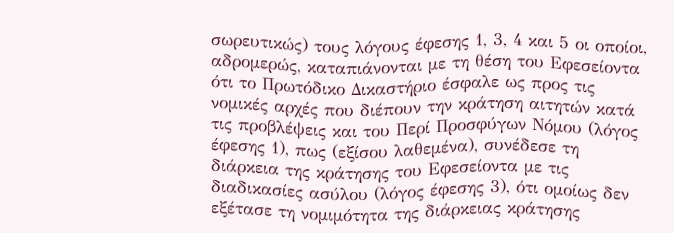σωρευτικώς) τους λόγους έφεσης 1, 3, 4 και 5 οι οποίοι, αδρομερώς, καταπιάνονται με τη θέση του Εφεσείοντα ότι το Πρωτόδικο Δικαστήριο έσφαλε ως προς τις νομικές αρχές που διέπουν την κράτηση αιτητών κατά τις προβλέψεις και του Περί Προσφύγων Νόμου (λόγος έφεσης 1), πως (εξίσου λαθεμένα), συνέδεσε τη διάρκεια της κράτησης του Εφεσείοντα με τις διαδικασίες ασύλου (λόγος έφεσης 3), ότι ομοίως δεν εξέτασε τη νομιμότητα της διάρκειας κράτησης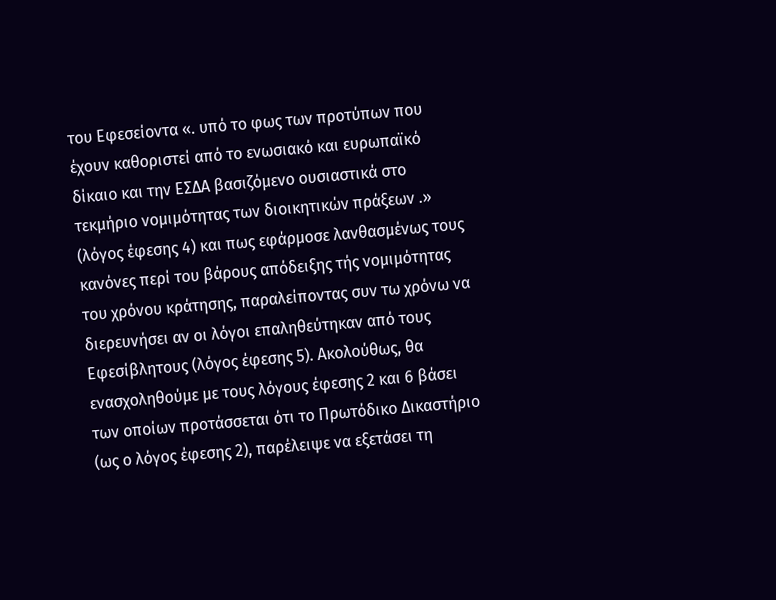του Εφεσείοντα «. υπό το φως των προτύπων που έχουν καθοριστεί από το ενωσιακό και ευρωπαϊκό δίκαιο και την ΕΣΔΑ βασιζόμενο ουσιαστικά στο τεκμήριο νομιμότητας των διοικητικών πράξεων .» (λόγος έφεσης 4) και πως εφάρμοσε λανθασμένως τους κανόνες περί του βάρους απόδειξης τής νομιμότητας του χρόνου κράτησης, παραλείποντας συν τω χρόνω να διερευνήσει αν οι λόγοι επαληθεύτηκαν από τους Εφεσίβλητους (λόγος έφεσης 5). Ακολούθως, θα ενασχοληθούμε με τους λόγους έφεσης 2 και 6 βάσει των οποίων προτάσσεται ότι το Πρωτόδικο Δικαστήριο (ως ο λόγος έφεσης 2), παρέλειψε να εξετάσει τη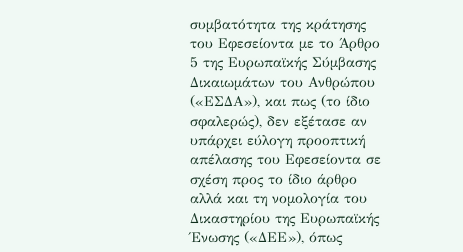συμβατότητα της κράτησης του Εφεσείοντα με το Άρθρο 5 της Ευρωπαϊκής Σύμβασης Δικαιωμάτων του Ανθρώπου («ΕΣΔΑ»), και πως (το ίδιο σφαλερώς), δεν εξέτασε αν υπάρχει εύλογη προοπτική απέλασης του Εφεσείοντα σε σχέση προς το ίδιο άρθρο αλλά και τη νομολογία του Δικαστηρίου της Ευρωπαϊκής Ένωσης («ΔΕΕ»), όπως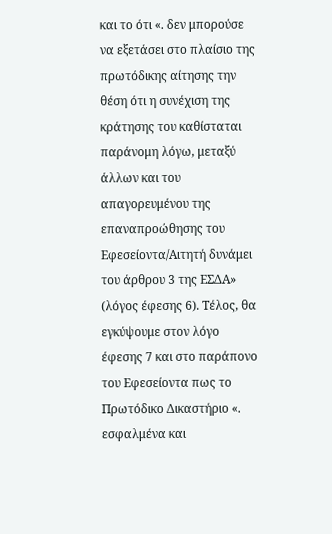και το ότι «. δεν μπορούσε να εξετάσει στο πλαίσιο της πρωτόδικης αίτησης την θέση ότι η συνέχιση της κράτησης του καθίσταται παράνομη λόγω, μεταξύ άλλων και του απαγορευμένου της επαναπροώθησης του Εφεσείοντα/Αιτητή δυνάμει του άρθρου 3 της ΕΣΔΑ» (λόγος έφεσης 6). Τέλος, θα εγκύψουμε στον λόγο έφεσης 7 και στο παράπονο του Εφεσείοντα πως το Πρωτόδικο Δικαστήριο «. εσφαλμένα και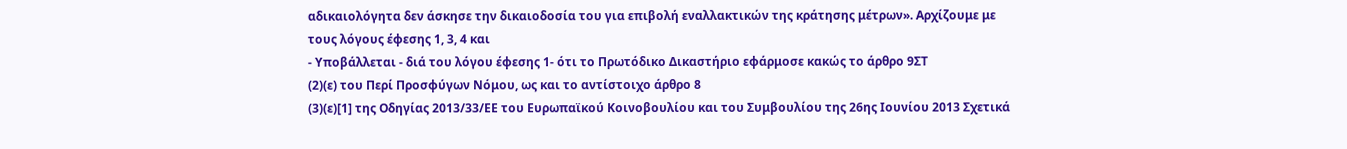αδικαιολόγητα δεν άσκησε την δικαιοδοσία του για επιβολή εναλλακτικών της κράτησης μέτρων». Αρχίζουμε με τους λόγους έφεσης 1, 3, 4 και
- Υποβάλλεται - διά του λόγου έφεσης 1- ότι το Πρωτόδικο Δικαστήριο εφάρμοσε κακώς το άρθρο 9ΣΤ
(2)(ε) του Περί Προσφύγων Νόμου, ως και το αντίστοιχο άρθρο 8
(3)(ε)[1] της Οδηγίας 2013/33/ΕΕ του Ευρωπαϊκού Κοινοβουλίου και του Συμβουλίου της 26ης Ιουνίου 2013 Σχετικά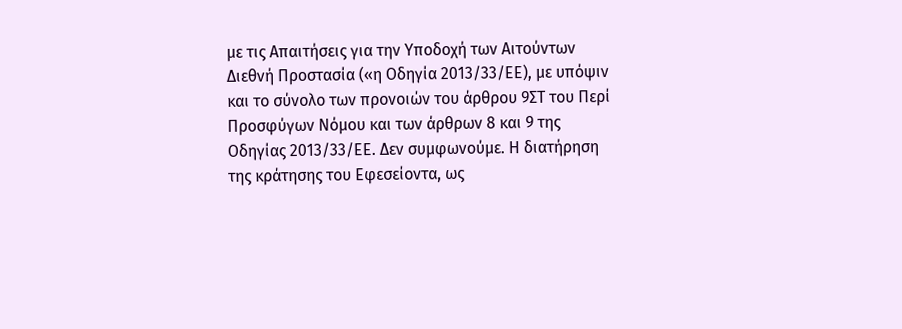με τις Απαιτήσεις για την Υποδοχή των Αιτούντων Διεθνή Προστασία («η Οδηγία 2013/33/ΕΕ), με υπόψιν και το σύνολο των προνοιών του άρθρου 9ΣΤ του Περί Προσφύγων Νόμου και των άρθρων 8 και 9 της Οδηγίας 2013/33/ΕΕ. Δεν συμφωνούμε. Η διατήρηση της κράτησης του Εφεσείοντα, ως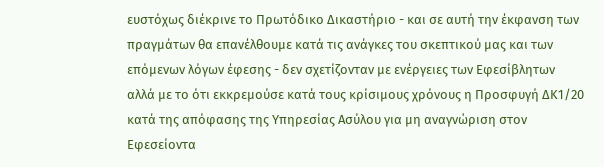ευστόχως διέκρινε το Πρωτόδικο Δικαστήριο - και σε αυτή την έκφανση των πραγμάτων θα επανέλθουμε κατά τις ανάγκες του σκεπτικού μας και των επόμενων λόγων έφεσης - δεν σχετίζονταν με ενέργειες των Εφεσίβλητων αλλά με το ότι εκκρεμούσε κατά τους κρίσιμους χρόνους η Προσφυγή ΔΚ1/20 κατά της απόφασης της Υπηρεσίας Ασύλου για μη αναγνώριση στον Εφεσείοντα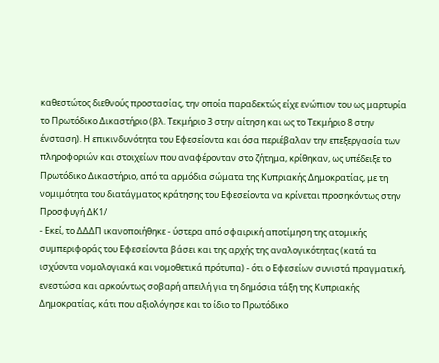καθεστώτος διεθνούς προστασίας, την οποία παραδεκτώς είχε ενώπιον του ως μαρτυρία το Πρωτόδικο Δικαστήριο (βλ. Τεκμήριο 3 στην αίτηση και ως το Τεκμήριο 8 στην ένσταση). Η επικινδυνότητα του Εφεσείοντα και όσα περιέβαλαν την επεξεργασία των πληροφοριών και στοιχείων που αναφέρονταν στο ζήτημα, κρίθηκαν, ως υπέδειξε το Πρωτόδικο Δικαστήριο, από τα αρμόδια σώματα της Κυπριακής Δημοκρατίας, με τη νομιμότητα του διατάγματος κράτησης του Εφεσείοντα να κρίνεται προσηκόντως στην Προσφυγή ΔΚ1/
- Εκεί, το ΔΔΔΠ ικανοποιήθηκε - ύστερα από σφαιρική αποτίμηση της ατομικής συμπεριφοράς του Εφεσείοντα βάσει και της αρχής της αναλογικότητας (κατά τα ισχύοντα νομολογιακά και νομοθετικά πρότυπα) - ότι ο Εφεσείων συνιστά πραγματική, ενεστώσα και αρκούντως σοβαρή απειλή για τη δημόσια τάξη της Κυπριακής Δημοκρατίας, κάτι που αξιολόγησε και το ίδιο το Πρωτόδικο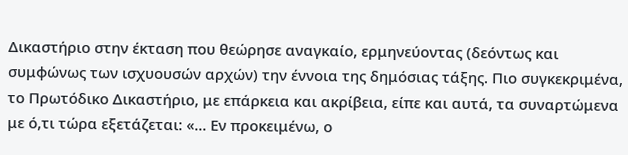Δικαστήριο στην έκταση που θεώρησε αναγκαίο, ερμηνεύοντας (δεόντως και συμφώνως των ισχυουσών αρχών) την έννοια της δημόσιας τάξης. Πιο συγκεκριμένα, το Πρωτόδικο Δικαστήριο, με επάρκεια και ακρίβεια, είπε και αυτά, τα συναρτώμενα με ό,τι τώρα εξετάζεται: «... Εν προκειμένω, ο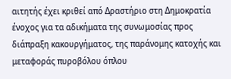αιτητής έχει κριθεί από Δραστήριο στη Δημοκρατία ένοχος για τα αδικήματα της συνωμοσίας προς διάπραξη κακουργήματος, της παράνομης κατοχής και μεταφοράς πυροβόλου όπλου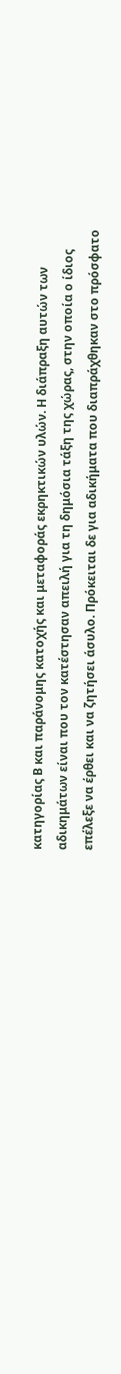κατηγορίας Β και παράνομης κατοχής και μεταφοράς εκρηκτικών υλών. Η διάπραξη αυτών των αδικημάτων είναι που τον κατέστησαν απειλή για τη δημόσια τάξη της χώρας, στην οποία ο ίδιος επέλεξε να έρθει και να ζητήσει άσυλο. Πρόκειται δε για αδικήματα που διαπράχθηκαν στο πρόσφατο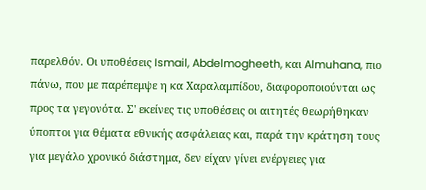παρελθόν. Οι υποθέσεις Ismail, Abdelmogheeth, και Almuhana, πιο πάνω, που με παρέπεμψε η κα Χαραλαμπίδου, διαφοροποιούνται ως προς τα γεγονότα. Σ' εκείνες τις υποθέσεις οι αιτητές θεωρήθηκαν ύποπτοι για θέματα εθνικής ασφάλειας και, παρά την κράτηση τους για μεγάλο χρονικό διάστημα, δεν είχαν γίνει ενέργειες για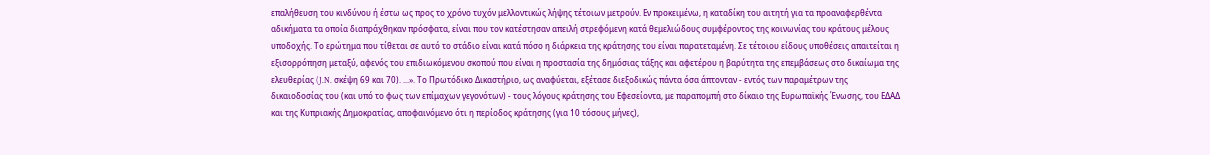επαλήθευση του κινδύνου ή έστω ως προς το χρόνο τυχόν μελλοντικώς λήψης τέτοιων μετρούν. Εν προκειμένω, η καταδίκη του αιτητή για τα προαναφερθέντα αδικήματα τα οποία διαπράχθηκαν πρόσφατα, είναι που τον κατέστησαν απειλή στρεφόμενη κατά θεμελιώδους συμφέροντος της κοινωνίας του κράτους μέλους υποδοχής. Το ερώτημα που τίθεται σε αυτό το στάδιο είναι κατά πόσο η διάρκεια της κράτησης του είναι παρατεταμένη. Σε τέτοιου είδους υποθέσεις απαιτείται η εξισορρόπηση μεταξύ, αφενός του επιδιωκόμενου σκοπού που είναι η προστασία της δημόσιας τάξης και αφετέρου η βαρύτητα της επεμβάσεως στο δικαίωμα της ελευθερίας (J.N. σκέψη 69 και 70). ...». Το Πρωτόδικο Δικαστήριο, ως αναφύεται, εξέτασε διεξοδικώς πάντα όσα άπτονταν - εντός των παραμέτρων της δικαιοδοσίας του (και υπό το φως των επίμαχων γεγονότων) - τους λόγους κράτησης του Εφεσείοντα, με παραπομπή στο δίκαιο της Ευρωπαϊκής Ένωσης, του ΕΔΑΔ και της Κυπριακής Δημοκρατίας, αποφαινόμενο ότι η περίοδος κράτησης (για 10 τόσους μήνες),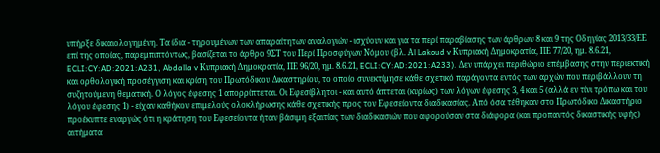υπήρξε δικαιολογημένη. Τα ίδια - τηρουμένων των απαραίτητων αναλογιών - ισχύουν και για τα περί παραβίασης των άρθρων 8 και 9 της Οδηγίας 2013/33/ΕΕ επί της οποίας, παρεμπιπτόντως, βασίζεται το άρθρο 9ΣΤ του Περί Προσφύγων Νόμου (βλ. Αl Lakoud v Κυπριακή Δημοκρατία, ΠΕ 77/20, ημ. 8.6.21, ECLI:CY:AD:2021:A231, Abdalla v Κυπριακή Δημοκρατία, ΠΕ 96/20, ημ. 8.6.21, ECLI:CY:AD:2021:A233). Δεν υπάρχει περιθώριο επέμβασης στην περιεκτική και ορθολογική προσέγγιση και κρίση του Πρωτόδικου Δικαστηρίου, το οποίο συνεκτίμησε κάθε σχετικό παράγοντα εντός των αρχών που περιβάλλουν τη συζητούμενη θεματική. Ο λόγος έφεσης 1 απορρίπτεται. Οι Εφεσίβλητοι - και αυτό άπτεται (κυρίως) των λόγων έφεσης 3, 4 και 5 (αλλά εν τίνι τρόπω και του λόγου έφεσης 1) - είχαν καθήκον επιμελούς ολοκλήρωσης κάθε σχετικής προς τον Εφεσείοντα διαδικασίας. Από όσα τέθηκαν στο Πρωτόδικο Δικαστήριο προέκυπτε εναργώς ότι η κράτηση του Εφεσείοντα ήταν βάσιμη εξαιτίας των διαδικασιών που αφορούσαν στα διάφορα (και προπαντός δικαστικής υφής) αιτήματα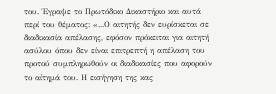του. Έγραψε το Πρωτόδικο Δικαστήριο και αυτά περί του θέματος: «...Ο αιτητής δεν ευρίσκεται σε διαδικασία απέλασης, εφόσον πρόκειται για αιτητή ασύλου όπου δεν είναι επιτρεπτή η απέλαση του προτού συμπληρωθούν οι διαδικασίες που αφορούν το αίτημά του. Η εισήγηση της κας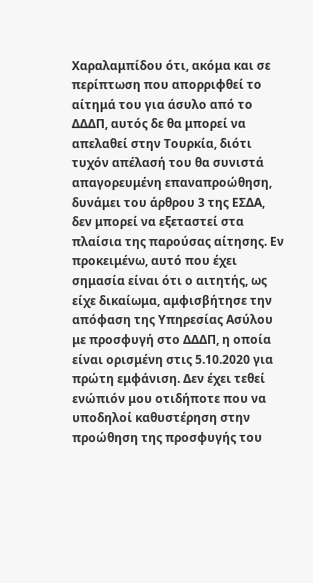Χαραλαμπίδου ότι, ακόμα και σε περίπτωση που απορριφθεί το αίτημά του για άσυλο από το ΔΔΔΠ, αυτός δε θα μπορεί να απελαθεί στην Τουρκία, διότι τυχόν απέλασή του θα συνιστά απαγορευμένη επαναπροώθηση, δυνάμει του άρθρου 3 της ΕΣΔΑ, δεν μπορεί να εξεταστεί στα πλαίσια της παρούσας αίτησης. Εν προκειμένω, αυτό που έχει σημασία είναι ότι ο αιτητής, ως είχε δικαίωμα, αμφισβήτησε την απόφαση της Υπηρεσίας Ασύλου με προσφυγή στο ΔΔΔΠ, η οποία είναι ορισμένη στις 5.10.2020 για πρώτη εμφάνιση. Δεν έχει τεθεί ενώπιόν μου οτιδήποτε που να υποδηλοί καθυστέρηση στην προώθηση της προσφυγής του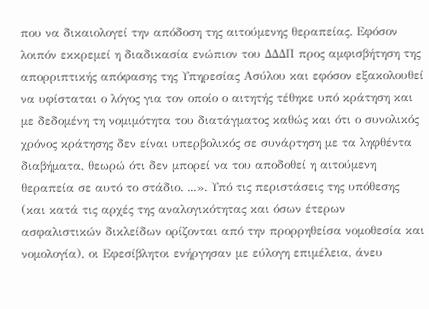που να δικαιολογεί την απόδοση της αιτούμενης θεραπείας. Εφόσον λοιπόν εκκρεμεί η διαδικασία ενώπιον του ΔΔΔΠ προς αμφισβήτηση της απορριπτικής απόφασης της Υπηρεσίας Ασύλου και εφόσον εξακολουθεί να υφίσταται ο λόγος για τον οποίο ο αιτητής τέθηκε υπό κράτηση και με δεδομένη τη νομιμότητα του διατάγματος καθώς και ότι ο συνολικός χρόνος κράτησης δεν είναι υπερβολικός σε συνάρτηση με τα ληφθέντα διαβήματα, θεωρώ ότι δεν μπορεί να του αποδοθεί η αιτούμενη θεραπεία σε αυτό το στάδιο. ...». Υπό τις περιστάσεις της υπόθεσης (και κατά τις αρχές της αναλογικότητας και όσων έτερων ασφαλιστικών δικλείδων ορίζονται από την προρρηθείσα νομοθεσία και νομολογία), οι Εφεσίβλητοι ενήργησαν με εύλογη επιμέλεια, άνευ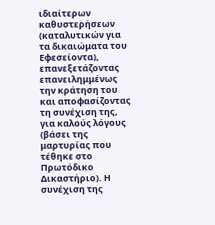ιδιαίτερων καθυστερήσεων (καταλυτικών για τα δικαιώματα του Εφεσείοντα), επανεξετάζοντας επανειλημμένως την κράτηση του και αποφασίζοντας τη συνέχιση της, για καλούς λόγους (βάσει της μαρτυρίας που τέθηκε στο Πρωτόδικο Δικαστήριο). Η συνέχιση της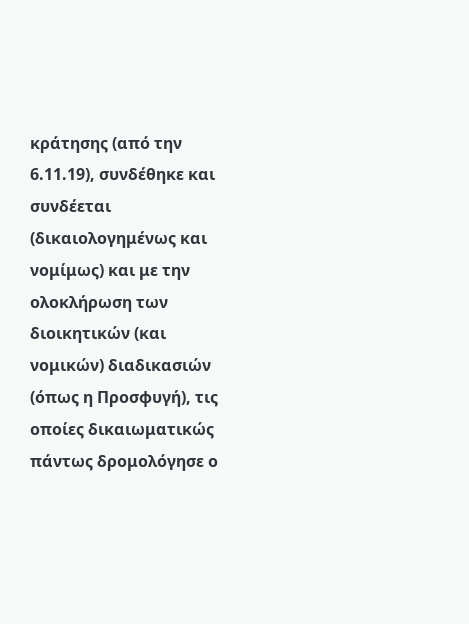κράτησης (από την 6.11.19), συνδέθηκε και συνδέεται (δικαιολογημένως και νομίμως) και με την ολοκλήρωση των διοικητικών (και νομικών) διαδικασιών (όπως η Προσφυγή), τις οποίες δικαιωματικώς πάντως δρομολόγησε ο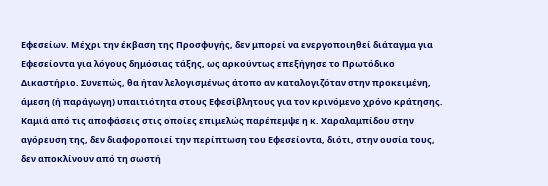Εφεσείων. Μέχρι την έκβαση της Προσφυγής, δεν μπορεί να ενεργοποιηθεί διάταγμα για Εφεσείοντα για λόγους δημόσιας τάξης, ως αρκούντως επεξήγησε το Πρωτόδικο Δικαστήριο. Συνεπώς, θα ήταν λελογισμένως άτοπο αν καταλογιζόταν στην προκειμένη, άμεση (ή παράγωγη) υπαιτιότητα στους Εφεσίβλητους για τον κρινόμενο χρόνο κράτησης. Καμιά από τις αποφάσεις στις οποίες επιμελώς παρέπεμψε η κ. Χαραλαμπίδου στην αγόρευση της, δεν διαφοροποιεί την περίπτωση του Εφεσείοντα, διότι, στην ουσία τους, δεν αποκλίνουν από τη σωστή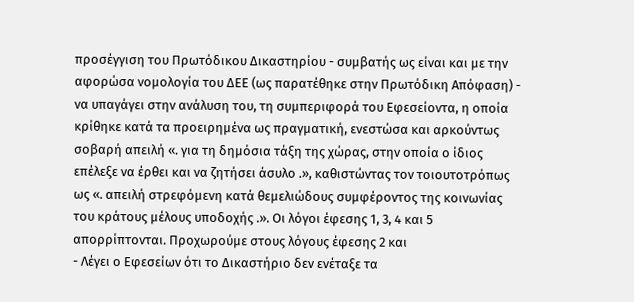προσέγγιση του Πρωτόδικου Δικαστηρίου - συμβατής ως είναι και με την αφορώσα νομολογία του ΔΕΕ (ως παρατέθηκε στην Πρωτόδικη Απόφαση) - να υπαγάγει στην ανάλυση του, τη συμπεριφορά του Εφεσείοντα, η οποία κρίθηκε κατά τα προειρημένα ως πραγματική, ενεστώσα και αρκούντως σοβαρή απειλή «. για τη δημόσια τάξη της χώρας, στην οποία ο ίδιος επέλεξε να έρθει και να ζητήσει άσυλο .», καθιστώντας τον τοιουτοτρόπως ως «. απειλή στρεφόμενη κατά θεμελιώδους συμφέροντος της κοινωνίας του κράτους μέλους υποδοχής .». Οι λόγοι έφεσης 1, 3, 4 και 5 απορρίπτονται. Προχωρούμε στους λόγους έφεσης 2 και
- Λέγει ο Εφεσείων ότι το Δικαστήριο δεν ενέταξε τα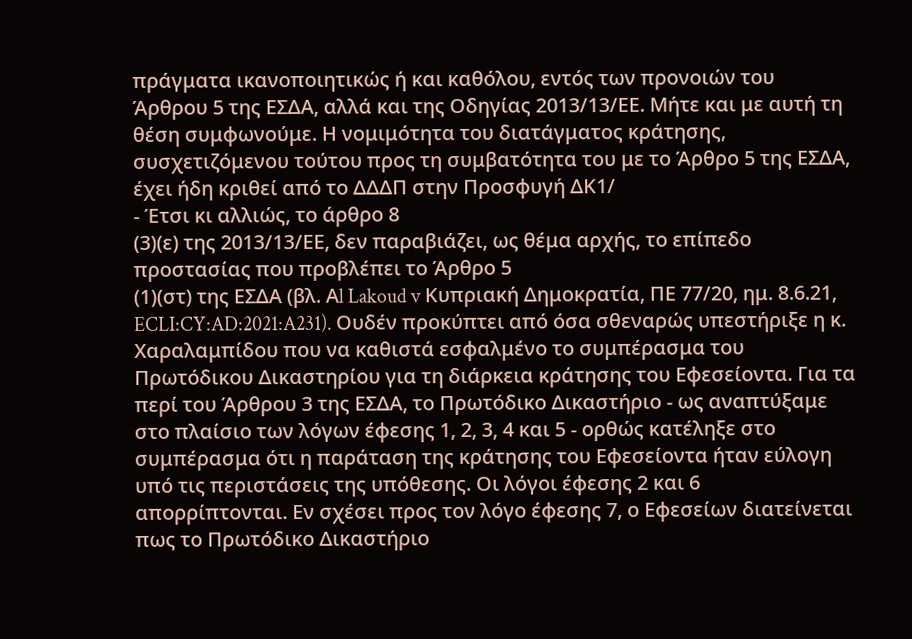πράγματα ικανοποιητικώς ή και καθόλου, εντός των προνοιών του Άρθρου 5 της ΕΣΔΑ, αλλά και της Οδηγίας 2013/13/ΕΕ. Μήτε και με αυτή τη θέση συμφωνούμε. Η νομιμότητα του διατάγματος κράτησης, συσχετιζόμενου τούτου προς τη συμβατότητα του με το Άρθρο 5 της ΕΣΔΑ, έχει ήδη κριθεί από το ΔΔΔΠ στην Προσφυγή ΔΚ1/
- Έτσι κι αλλιώς, το άρθρο 8
(3)(ε) της 2013/13/ΕΕ, δεν παραβιάζει, ως θέμα αρχής, το επίπεδο προστασίας που προβλέπει το Άρθρο 5
(1)(στ) της ΕΣΔΑ (βλ. Αl Lakoud v Κυπριακή Δημοκρατία, ΠΕ 77/20, ημ. 8.6.21, ECLI:CY:AD:2021:A231). Ουδέν προκύπτει από όσα σθεναρώς υπεστήριξε η κ. Χαραλαμπίδου που να καθιστά εσφαλμένο το συμπέρασμα του Πρωτόδικου Δικαστηρίου για τη διάρκεια κράτησης του Εφεσείοντα. Για τα περί του Άρθρου 3 της ΕΣΔΑ, το Πρωτόδικο Δικαστήριο - ως αναπτύξαμε στο πλαίσιο των λόγων έφεσης 1, 2, 3, 4 και 5 - ορθώς κατέληξε στο συμπέρασμα ότι η παράταση της κράτησης του Εφεσείοντα ήταν εύλογη υπό τις περιστάσεις της υπόθεσης. Οι λόγοι έφεσης 2 και 6 απορρίπτονται. Εν σχέσει προς τον λόγο έφεσης 7, ο Εφεσείων διατείνεται πως το Πρωτόδικο Δικαστήριο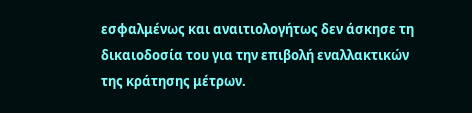εσφαλμένως και αναιτιολογήτως δεν άσκησε τη δικαιοδοσία του για την επιβολή εναλλακτικών της κράτησης μέτρων.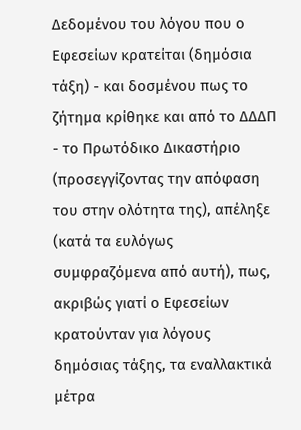Δεδομένου του λόγου που ο Εφεσείων κρατείται (δημόσια τάξη) - και δοσμένου πως το ζήτημα κρίθηκε και από το ΔΔΔΠ - το Πρωτόδικο Δικαστήριο (προσεγγίζοντας την απόφαση του στην ολότητα της), απέληξε (κατά τα ευλόγως συμφραζόμενα από αυτή), πως, ακριβώς γιατί ο Εφεσείων κρατούνταν για λόγους δημόσιας τάξης, τα εναλλακτικά μέτρα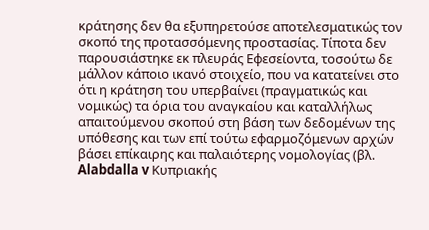κράτησης δεν θα εξυπηρετούσε αποτελεσματικώς τον σκοπό της προτασσόμενης προστασίας. Τίποτα δεν παρουσιάστηκε εκ πλευράς Εφεσείοντα, τοσούτω δε μάλλον κάποιο ικανό στοιχείο, που να κατατείνει στο ότι η κράτηση του υπερβαίνει (πραγματικώς και νομικώς) τα όρια του αναγκαίου και καταλλήλως απαιτούμενου σκοπού στη βάση των δεδομένων της υπόθεσης και των επί τούτω εφαρμοζόμενων αρχών βάσει επίκαιρης και παλαιότερης νομολογίας (βλ. Alabdalla v Κυπριακής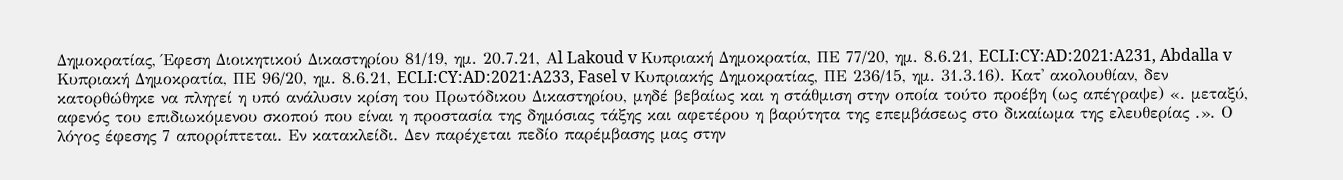Δημοκρατίας, Έφεση Διοικητικού Δικαστηρίου 81/19, ημ. 20.7.21, Αl Lakoud v Κυπριακή Δημοκρατία, ΠΕ 77/20, ημ. 8.6.21, ECLI:CY:AD:2021:A231, Abdalla v Κυπριακή Δημοκρατία, ΠΕ 96/20, ημ. 8.6.21, ECLI:CY:AD:2021:A233, Fasel v Κυπριακής Δημοκρατίας, ΠΕ 236/15, ημ. 31.3.16). Κατ' ακολουθίαν, δεν κατορθώθηκε να πληγεί η υπό ανάλυσιν κρίση του Πρωτόδικου Δικαστηρίου, μηδέ βεβαίως και η στάθμιση στην οποία τούτο προέβη (ως απέγραψε) «. μεταξύ, αφενός του επιδιωκόμενου σκοπού που είναι η προστασία της δημόσιας τάξης και αφετέρου η βαρύτητα της επεμβάσεως στο δικαίωμα της ελευθερίας .». Ο λόγος έφεσης 7 απορρίπτεται. Εν κατακλείδι. Δεν παρέχεται πεδίο παρέμβασης μας στην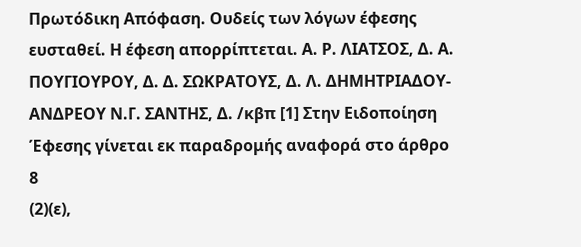Πρωτόδικη Απόφαση. Ουδείς των λόγων έφεσης ευσταθεί. Η έφεση απορρίπτεται. Α. Ρ. ΛΙΑΤΣΟΣ, Δ. Α. ΠΟΥΓΙΟΥΡΟΥ, Δ. Δ. ΣΩΚΡΑΤΟΥΣ, Δ. Λ. ΔΗΜΗΤΡΙΑΔΟΥ-ΑΝΔΡΕΟΥ Ν.Γ. ΣΑΝΤΗΣ, Δ. /κβπ [1] Στην Ειδοποίηση Έφεσης γίνεται εκ παραδρομής αναφορά στο άρθρο 8
(2)(ε),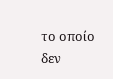το οποίο δεν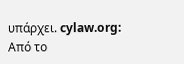υπάρχει. cylaw.org: Από το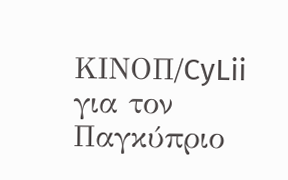ΚΙΝOΠ/CyLii για τον Παγκύπριο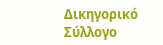Δικηγορικό Σύλλογο